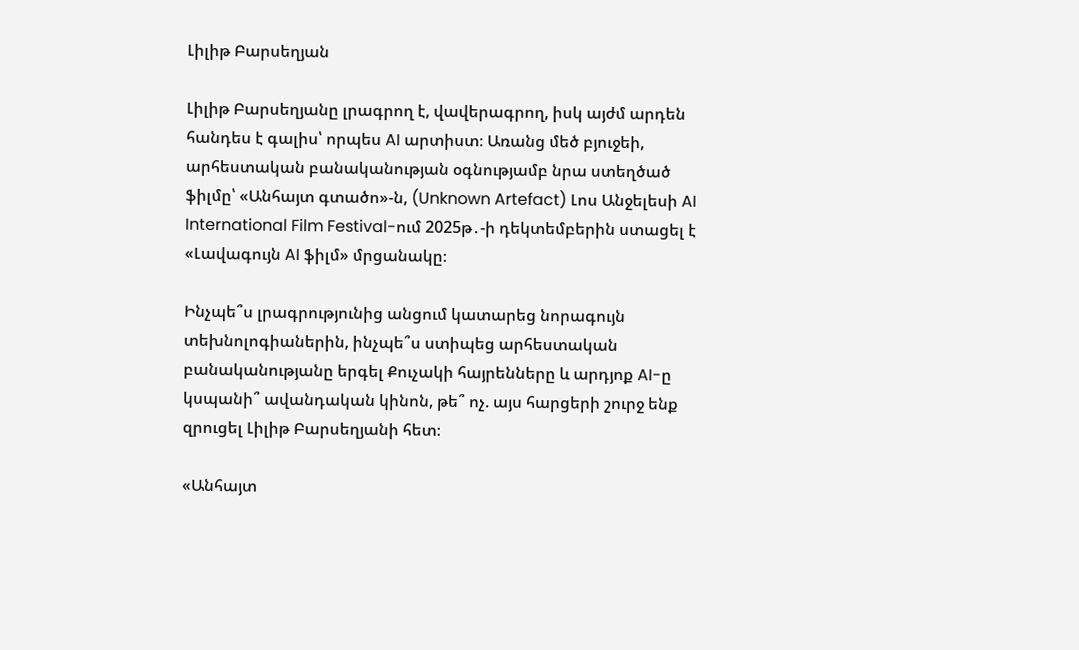Լիլիթ Բարսեղյան

Լիլիթ Բարսեղյանը լրագրող է, վավերագրող, իսկ այժմ արդեն հանդես է գալիս՝ որպես AI արտիստ։ Առանց մեծ բյուջեի, արհեստական բանականության օգնությամբ նրա ստեղծած ֆիլմը՝ «Անհայտ գտածո»-ն, (Unknown Artefact) Լոս Անջելեսի AI International Film Festival-ում 2025թ․-ի դեկտեմբերին ստացել է «Լավագույն AI ֆիլմ» մրցանակը։

Ինչպե՞ս լրագրությունից անցում կատարեց նորագույն տեխնոլոգիաներին, ինչպե՞ս ստիպեց արհեստական բանականությանը երգել Քուչակի հայրենները և արդյոք AI-ը կսպանի՞ ավանդական կինոն, թե՞ ոչ. այս հարցերի շուրջ ենք զրուցել Լիլիթ Բարսեղյանի հետ։

«Անհայտ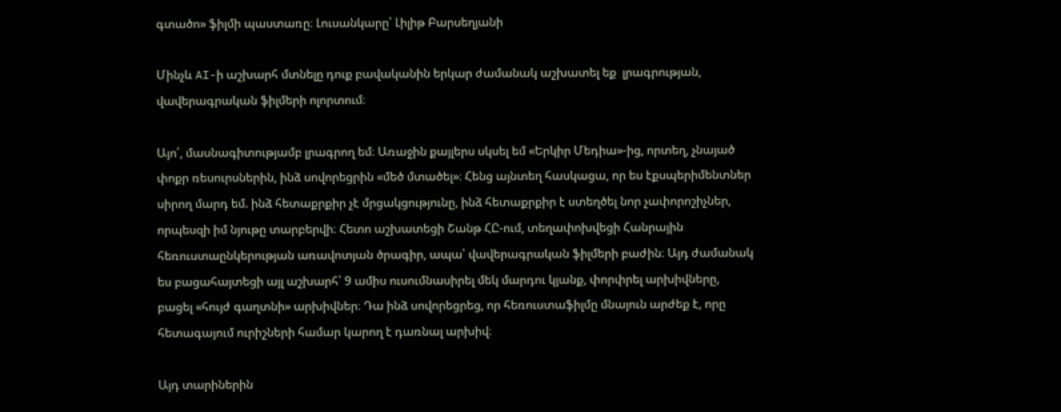գտածո» ֆիլմի պաստառը։ Լուսանկարը՝ Լիլիթ Բարսեղյանի

Մինչև AI-ի աշխարհ մտնելը դուք բավականին երկար ժամանակ աշխատել եք  լրագրության, վավերագրական ֆիլմերի ոլորտում։

Այո՛, մասնագիտությամբ լրագրող եմ։ Առաջին քայլերս սկսել եմ «Երկիր Մեդիա»-ից, որտեղ, չնայած փոքր ռեսուրսներին, ինձ սովորեցրին «մեծ մտածել»։ Հենց այնտեղ հասկացա, որ ես էքսպերիմենտներ սիրող մարդ եմ. ինձ հետաքրքիր չէ մրցակցությունը, ինձ հետաքրքիր է ստեղծել նոր չափորոշիչներ, որպեսզի իմ նյութը տարբերվի։ Հետո աշխատեցի Շանթ ՀԸ-ում, տեղափոխվեցի Հանրային հեռուստաընկերության առավոտյան ծրագիր, ապա՝ վավերագրական ֆիլմերի բաժին։ Այդ ժամանակ ես բացահայտեցի այլ աշխարհ՝ 9 ամիս ուսումնասիրել մեկ մարդու կյանք, փորփրել արխիվները, բացել «հույժ գաղտնի» արխիվներ։ Դա ինձ սովորեցրեց, որ հեռուստաֆիլմը մնայուն արժեք է, որը հետագայում ուրիշների համար կարող է դառնալ արխիվ։

Այդ տարիներին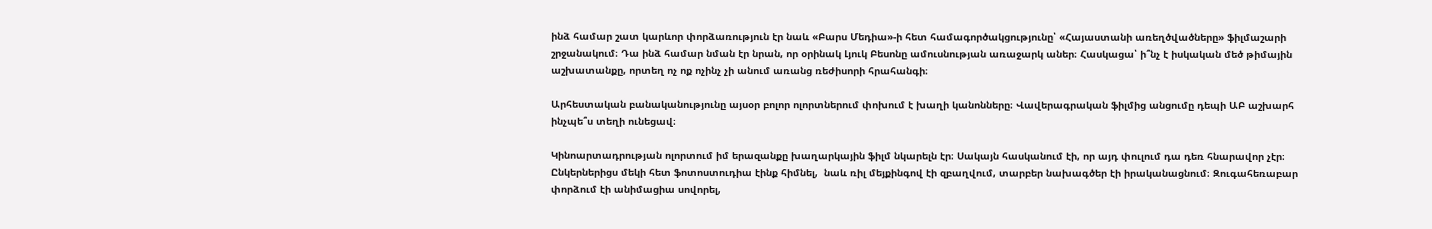ինձ համար շատ կարևոր փորձառություն էր նաև «Բարս Մեդիա»-ի հետ համագործակցությունը՝ «Հայաստանի առեղծվածները» ֆիլմաշարի շրջանակում։ Դա ինձ համար նման էր նրան, որ օրինակ Լյուկ Բեսոնը ամուսնության առաջարկ աներ։ Հասկացա՝ ի՞նչ է իսկական մեծ թիմային աշխատանքը, որտեղ ոչ ոք ոչինչ չի անում առանց ռեժիսորի հրահանգի։

Արհեստական բանականությունը այսօր բոլոր ոլորտներում փոխում է խաղի կանոնները։ Վավերագրական ֆիլմից անցումը դեպի ԱԲ աշխարհ ինչպե՞ս տեղի ունեցավ։

Կինոարտադրության ոլորտում իմ երազանքը խաղարկային ֆիլմ նկարելն էր։ Սակայն հասկանում էի, որ այդ փուլում դա դեռ հնարավոր չէր։ Ընկերներիցս մեկի հետ ֆոտոստուդիա էինք հիմնել,  նաև ռիլ մեյքինգով էի զբաղվում, տարբեր նախագծեր էի իրականացնում։ Զուգահեռաբար փորձում էի անիմացիա սովորել,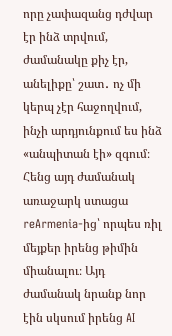որը չափազանց դժվար էր ինձ տրվում, ժամանակը քիչ էր, անելիքը՝ շատ․ ոչ մի կերպ չէր հաջողվում, ինչի արդյունքում ես ինձ «անպիտան էի» զգում։ Հենց այդ ժամանակ  առաջարկ ստացա reArmenia-ից՝ որպես ռիլ մեյքեր իրենց թիմին միանալու։ Այդ ժամանակ նրանք նոր էին սկսում իրենց AI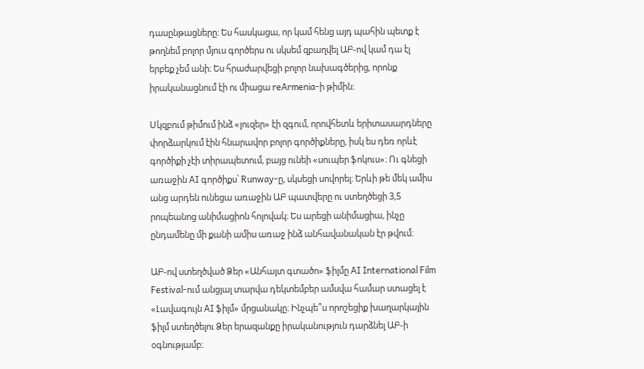դասընթացները։ Ես հասկացա, որ կամ հենց այդ պահին պետք է թողնեմ բոլոր մյուս գործերս ու սկսեմ զբաղվել ԱԲ-ով կամ դա էլ երբեք չեմ անի։ Ես հրաժարվեցի բոլոր նախագծերից, որոնք իրականացնում էի ու միացա reArmenia-ի թիմին։

Սկզբում թիմում ինձ «լուզեր» էի զգում, որովհետև երիտասարդները փորձարկում էին հնարավոր բոլոր գործիքները, իսկ ես դեռ որևէ գործիքի չէի տիրապետում, բայց ունեի «սուպեր ֆոկուս»։ Ու գնեցի առաջին AI գործիքս՝ Runway-ը, սկսեցի սովորել։ Երևի թե մեկ ամիս անց արդեն ունեցա առաջին ԱԲ պատվերը ու ստեղծեցի 3,5 րոպեանոց անիմացիոն հոլովակ։ Ես արեցի անիմացիա, ինչը ընդամենը մի քանի ամիս առաջ ինձ անհավանական էր թվում։

ԱԲ-ով ստեղծված Ձեր «Անհայտ գտածո» ֆիլմը AI International Film Festival-ում անցյալ տարվա դեկտեմբեր ամսվա համար ստացել է «Լավագույն AI ֆիլմ» մրցանակը։ Ինչպե՞ս որոշեցիք խաղարկային ֆիլմ ստեղծելու Ձեր երազանքը իրականություն դարձնել ԱԲ-ի օգնությամբ։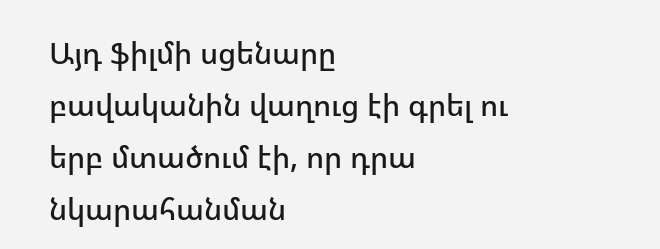Այդ ֆիլմի սցենարը բավականին վաղուց էի գրել ու երբ մտածում էի, որ դրա նկարահանման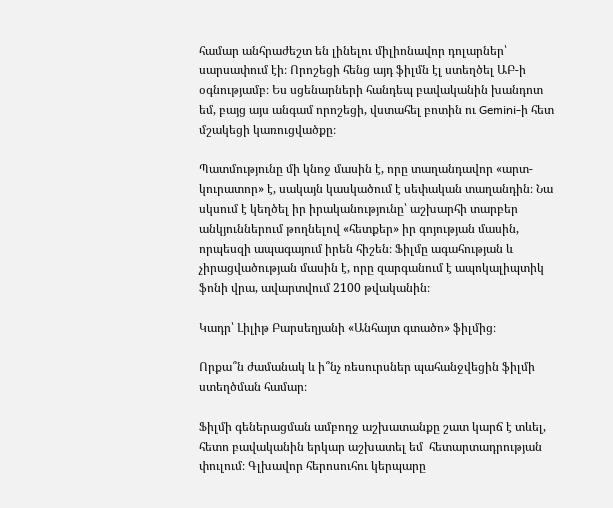համար անհրաժեշտ են լինելու միլիոնավոր դոլարներ՝ սարսափում էի։ Որոշեցի հենց այդ ֆիլմն էլ ստեղծել ԱԲ-ի օգնությամբ։ Ես սցենարների հանդեպ բավականին խանդոտ եմ, բայց այս անգամ որոշեցի, վստահել բոտին ու Gemini-ի հետ մշակեցի կառուցվածքը։

Պատմությունը մի կնոջ մասին է, որը տաղանդավոր «արտ-կուրատոր» է, սակայն կասկածում է սեփական տաղանդին։ Նա սկսում է կեղծել իր իրականությունը՝ աշխարհի տարբեր անկյուններում թողնելով «հետքեր» իր գոյության մասին, որպեսզի ապագայում իրեն հիշեն։ Ֆիլմը ագահության և չիրացվածության մասին է, որը զարգանում է ապոկալիպտիկ ֆոնի վրա, ավարտվում 2100 թվականին։

Կադր՝ Լիլիթ Բարսեղյանի «Անհայտ գտածո» ֆիլմից։

Որքա՞ն ժամանակ և ի՞նչ ռեսուրսներ պահանջվեցին ֆիլմի ստեղծման համար։

Ֆիլմի գեներացման ամբողջ աշխատանքը շատ կարճ է տևել, հետո բավականին երկար աշխատել եմ  հետարտադրության փուլում։ Գլխավոր հերոսուհու կերպարը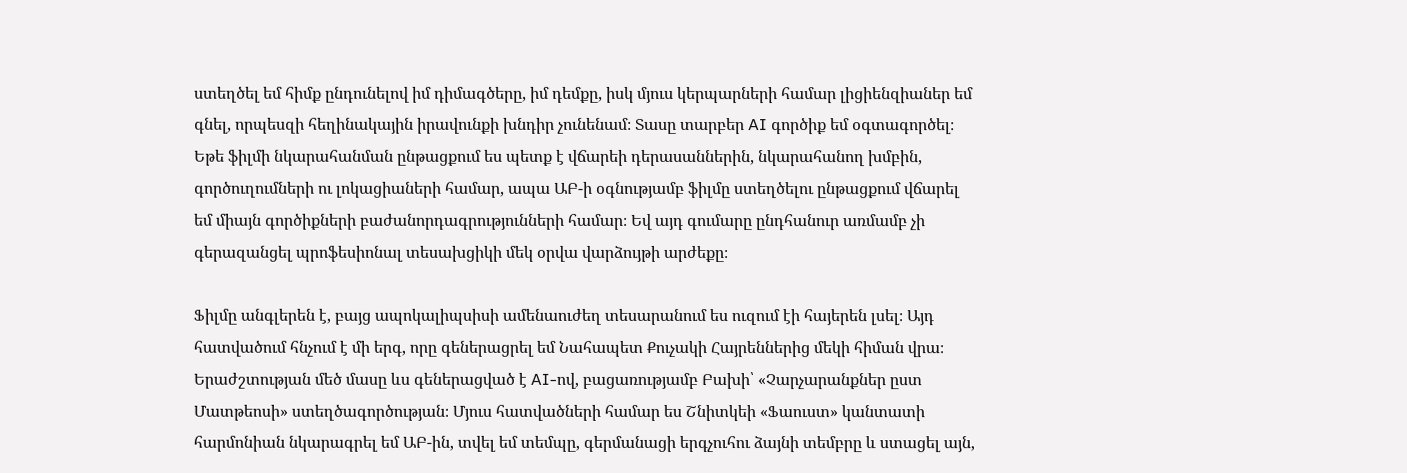ստեղծել եմ հիմք ընդունելով իմ դիմագծերը, իմ դեմքը, իսկ մյուս կերպարների համար լիցիենզիաներ եմ գնել, որպեսզի հեղինակային իրավունքի խնդիր չունենամ։ Տասը տարբեր AI գործիք եմ օգտագործել։ Եթե ֆիլմի նկարահանման ընթացքում ես պետք է վճարեի դերասաններին, նկարահանող խմբին, գործուղումների ու լոկացիաների համար, ապա ԱԲ-ի օգնությամբ ֆիլմը ստեղծելու ընթացքում վճարել եմ միայն գործիքների բաժանորդագրությունների համար։ Եվ այդ գումարը ընդհանուր առմամբ չի գերազանցել պրոֆեսիոնալ տեսախցիկի մեկ օրվա վարձույթի արժեքը։

Ֆիլմը անգլերեն է, բայց ապոկալիպսիսի ամենաուժեղ տեսարանում ես ուզում էի հայերեն լսել։ Այդ հատվածում հնչում է մի երգ, որը գեներացրել եմ Նահապետ Քուչակի Հայրեններից մեկի հիման վրա։ Երաժշտության մեծ մասը ևս գեներացված է AI-ով, բացառությամբ Բախի՝ «Չարչարանքներ ըստ Մատթեոսի» ստեղծագործության։ Մյուս հատվածների համար ես Շնիտկեի «Ֆաուստ» կանտատի հարմոնիան նկարագրել եմ ԱԲ-ին, տվել եմ տեմպը, գերմանացի երգչուհու ձայնի տեմբրը և ստացել այն,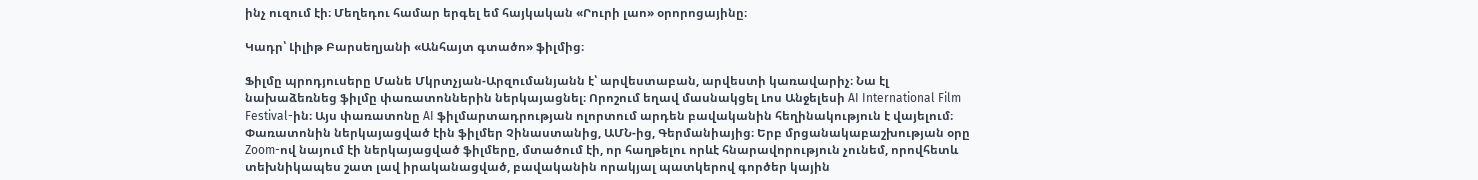ինչ ուզում էի։ Մեղեդու համար երգել եմ հայկական «Րուրի լաո» օրորոցայինը։

Կադր՝ Լիլիթ Բարսեղյանի «Անհայտ գտածո» ֆիլմից։

Ֆիլմը պրոդյուսերը Մանե Մկրտչյան-Արզումանյանն է՝ արվեստաբան, արվեստի կառավարիչ։ Նա էլ նախաձեռնեց ֆիլմը փառատոններին ներկայացնել։ Որոշում եղավ մասնակցել Լոս Անջելեսի AI International Film Festival-ին։ Այս փառատոնը AI ֆիլմարտադրության ոլորտում արդեն բավականին հեղինակություն է վայելում։ Փառատոնին ներկայացված էին ֆիլմեր Չինաստանից, ԱՄՆ-ից, Գերմանիայից։ Երբ մրցանակաբաշխության օրը Zoom-ով նայում էի ներկայացված ֆիլմերը, մտածում էի, որ հաղթելու որևէ հնարավորություն չունեմ, որովհետև տեխնիկապես շատ լավ իրականացված, բավականին որակյալ պատկերով գործեր կային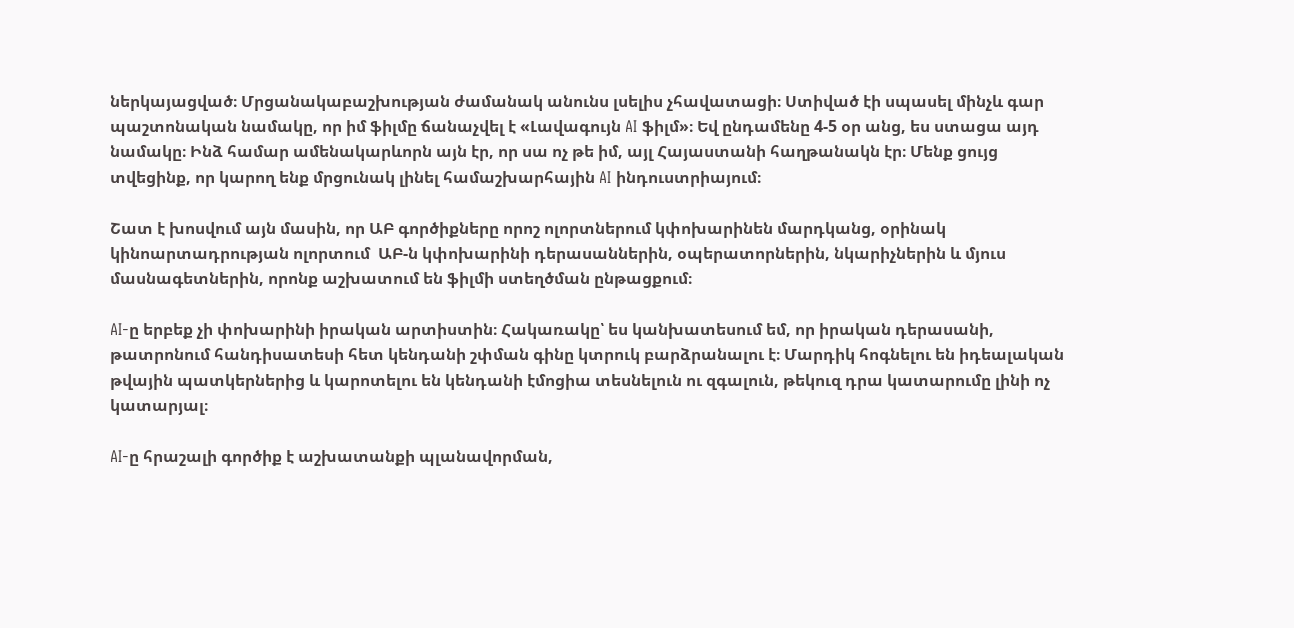ներկայացված։ Մրցանակաբաշխության ժամանակ անունս լսելիս չհավատացի։ Ստիված էի սպասել մինչև գար պաշտոնական նամակը, որ իմ ֆիլմը ճանաչվել է «Լավագույն AI ֆիլմ»։ Եվ ընդամենը 4-5 օր անց, ես ստացա այդ նամակը։ Ինձ համար ամենակարևորն այն էր, որ սա ոչ թե իմ, այլ Հայաստանի հաղթանակն էր։ Մենք ցույց տվեցինք, որ կարող ենք մրցունակ լինել համաշխարհային AI ինդուստրիայում։

Շատ է խոսվում այն մասին, որ ԱԲ գործիքները որոշ ոլորտներում կփոխարինեն մարդկանց, օրինակ կինոարտադրության ոլորտում  ԱԲ-ն կփոխարինի դերասաններին, օպերատորներին, նկարիչներին և մյուս մասնագետներին, որոնք աշխատում են ֆիլմի ստեղծման ընթացքում։

AI-ը երբեք չի փոխարինի իրական արտիստին։ Հակառակը՝ ես կանխատեսում եմ, որ իրական դերասանի, թատրոնում հանդիսատեսի հետ կենդանի շփման գինը կտրուկ բարձրանալու է։ Մարդիկ հոգնելու են իդեալական թվային պատկերներից և կարոտելու են կենդանի էմոցիա տեսնելուն ու զգալուն, թեկուզ դրա կատարումը լինի ոչ կատարյալ։

AI-ը հրաշալի գործիք է աշխատանքի պլանավորման,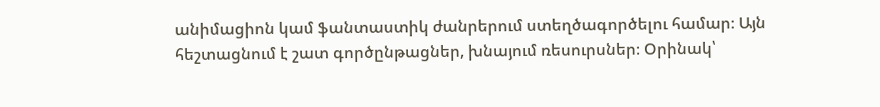անիմացիոն կամ ֆանտաստիկ ժանրերում ստեղծագործելու համար։ Այն հեշտացնում է շատ գործընթացներ, խնայում ռեսուրսներ։ Օրինակ՝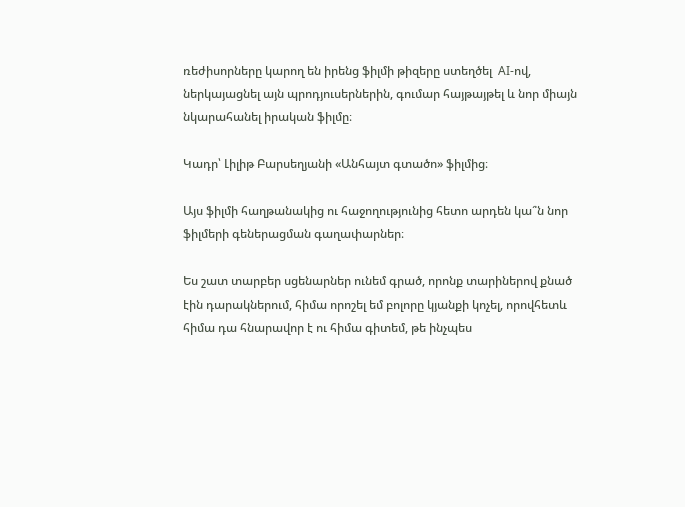ռեժիսորները կարող են իրենց ֆիլմի թիզերը ստեղծել  AI-ով, ներկայացնել այն պրոդյուսերներին, գումար հայթայթել և նոր միայն նկարահանել իրական ֆիլմը։

Կադր՝ Լիլիթ Բարսեղյանի «Անհայտ գտածո» ֆիլմից։

Այս ֆիլմի հաղթանակից ու հաջողությունից հետո արդեն կա՞ն նոր ֆիլմերի գեներացման գաղափարներ։

Ես շատ տարբեր սցենարներ ունեմ գրած, որոնք տարիներով քնած էին դարակներում, հիմա որոշել եմ բոլորը կյանքի կոչել, որովհետև հիմա դա հնարավոր է ու հիմա գիտեմ, թե ինչպես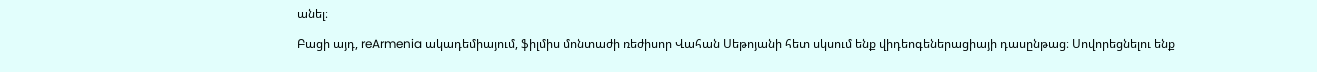անել։

Բացի այդ, reArmenia ակադեմիայում, ֆիլմիս մոնտաժի ռեժիսոր Վահան Սեթոյանի հետ սկսում ենք վիդեոգեներացիայի դասընթաց։ Սովորեցնելու ենք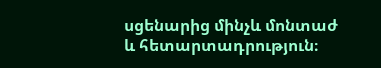սցենարից մինչև մոնտաժ և հետարտադրություն։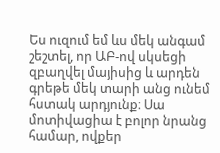Ես ուզում եմ ևս մեկ անգամ շեշտել, որ ԱԲ-ով սկսեցի զբաղվել մայիսից և արդեն գրեթե մեկ տարի անց ունեմ հստակ արդյունք։ Սա մոտիվացիա է բոլոր նրանց համար, ովքեր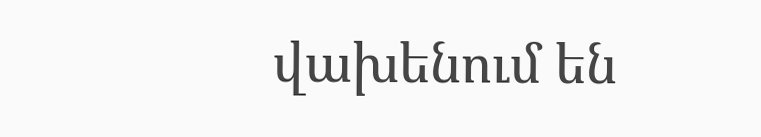վախենում են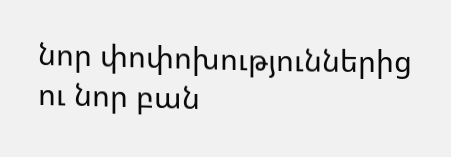նոր փոփոխություններից ու նոր բան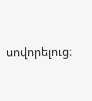սովորելուց։